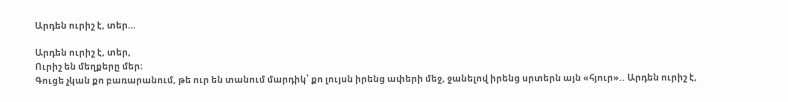Արդեն ուրիշ է, տեր…

Արդեն ուրիշ է, տեր,
Ուրիշ են մեղքերը մեր։
Գուցե չկան քո բառարանում, թե ուր են տանում մարդիկ՝ քո լույսն իրենց ափերի մեջ, ջանելով իրենց սրտերն այն «հյուր».. Արդեն ուրիշ է,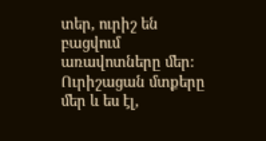տեր, ուրիշ են բացվում առավոտները մեր: Ուրիշացան մտքերը մեր և ես էլ,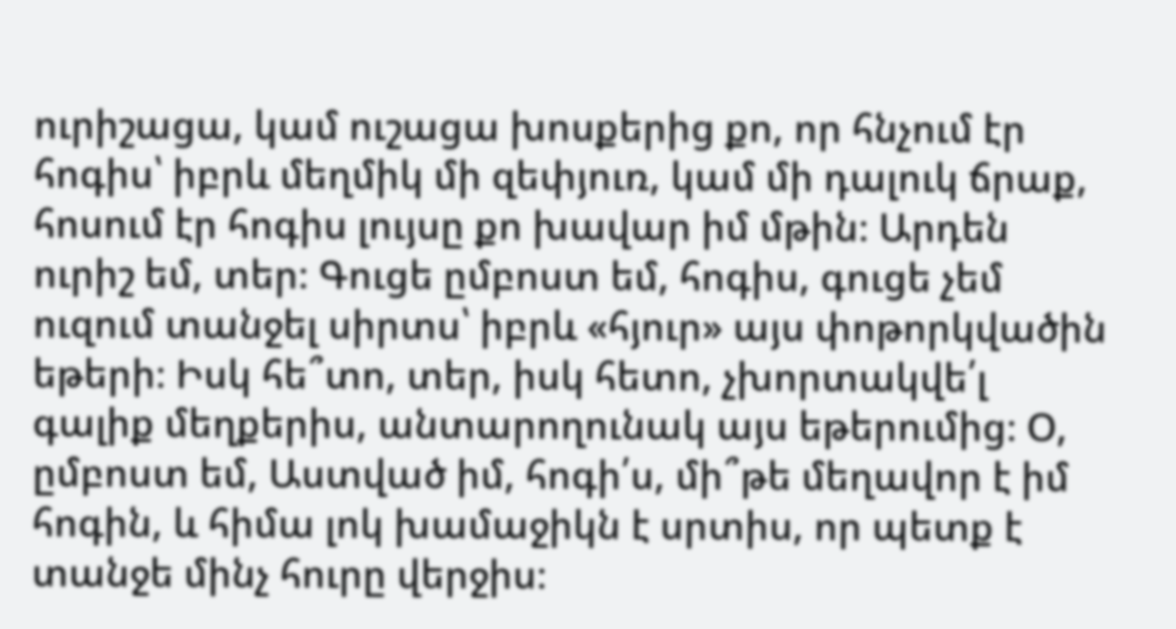ուրիշացա, կամ ուշացա խոսքերից քո, որ հնչում էր հոգիս՝ իբրև մեղմիկ մի զեփյուռ, կամ մի դալուկ ճրաք, հոսում էր հոգիս լույսը քո խավար իմ մթին։ Արդեն ուրիշ եմ, տեր։ Գուցե ըմբոստ եմ, հոգիս, գուցե չեմ ուզում տանջել սիրտս՝ իբրև «հյուր» այս փոթորկվածին եթերի։ Իսկ հե՞տո, տեր, իսկ հետո, չխորտակվե՛լ գալիք մեղքերիս, անտարողունակ այս եթերումից։ Օ, ըմբոստ եմ, Աստված իմ, հոգի՛ս, մի՞թե մեղավոր է իմ հոգին, և հիմա լոկ խամաջիկն է սրտիս, որ պետք է տանջե մինչ հուրը վերջիս։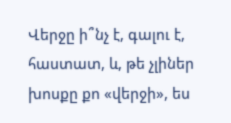Վերջը ի՞նչ է, գալու է, հաստատ, և, թե չլիներ խոսքը քո «վերջի», ես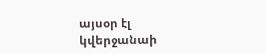այսօր էլ կվերջանաի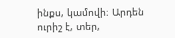ինքս, կամովի։ Արդեն ուրիշ է, տեր,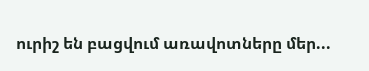ուրիշ են բացվում առավոտները մեր...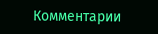Комментарии